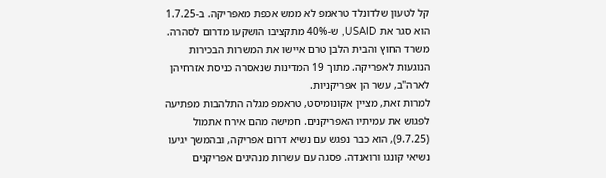קל לטעון שלדונלד טראמפ לא ממש אכפת מאפריקה. ב-1.7.25 הוא סגר את USAID, ש-40% מתקציבו הושקעו מדרום לסהרה. משרד החוץ והבית הלבן טרם איישו את המשרות הבכירות הנוגעות לאפריקה. מתוך 19 המדינות שנאסרה כניסת אזרחיהן לארה"ב, עשר הן אפריקניות.
למרות זאת, מציין אקונומיסט, טראמפ מגלה התלהבות מפתיעה לפגוש את עמיתיו האפריקנים. חמישה מהם אירח אתמול (9.7.25), הוא כבר נפגש עם נשיא דרום אפריקה, ובהמשך יגיעו נשיאי קונגו ורואנדה. פסגה עם עשרות מנהיגים אפריקנים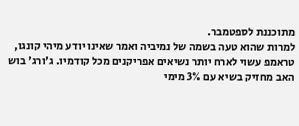מתוכננת לספטמבר.
למרות שהוא טעה בשמה של נמיביה ואמר שאינו יודע מיהי קונגו, טראמפ עשוי לארח יותר נשיאים אפריקנים מכל קודמיו. ג'ורג' בוש האב מחזיק בשיא עם 3% מימי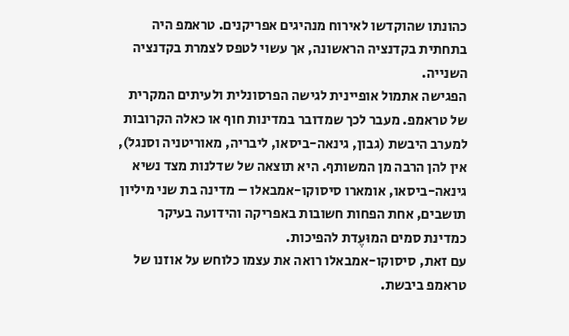כהונתו שהוקדשו לאירוח מנהיגים אפריקנים. טראמפ היה בתחתית בקדנציה הראשונה, אך עשוי לטפס לצמרת בקדנציה השנייה.
הפגישה אתמול אופיינית לגישה הפרסונלית ולעיתים המקרית של טראמפ. מעבר לכך שמדובר במדינות חוף או כאלה הקרובות למערב היבשת (גבון, גינאה-ביסאו, ליבריה, מאוריטניה וסנגל), אין להן הרבה מן המשותף. היא תוצאה של שדלנות מצד נשיא גינאה-ביסאו, אומארו סיסוקו-אמבאלו – מדינה בת שני מיליון תושבים, אחת הפחות חשובות באפריקה והידועה בעיקר כמדינת סמים המוּעֶדת להפיכות.
עם זאת, סיסוקו-אמבאלו רואה את עצמו כלוחש על אוזנו של טראמפ ביבשת.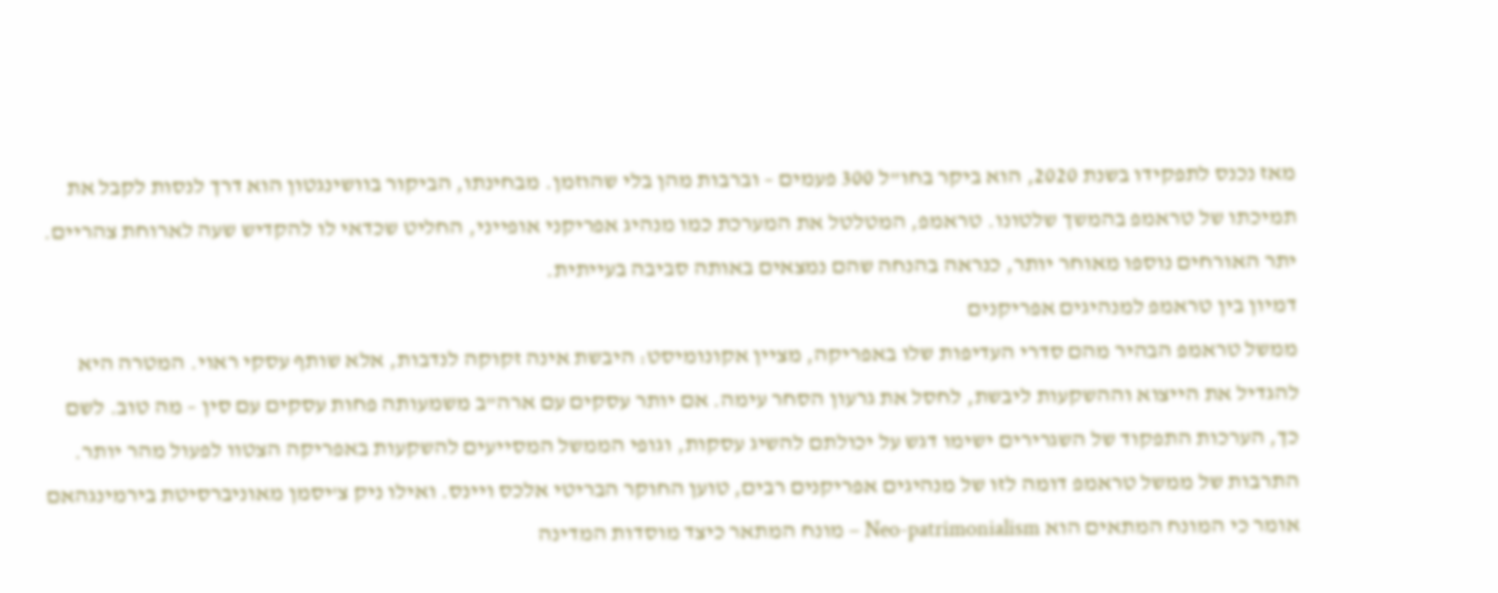מאז נכנס לתפקידו בשנת 2020, הוא ביקר בחו"ל 300 פעמים – וברבות מהן בלי שהוזמן. מבחינתו, הביקור בוושינגטון הוא דרך לנסות לקבל את תמיכתו של טראמפ בהמשך שלטונו. טראמפ, המטלטל את המערכת כמו מנהיג אפריקני אופייני, החליט שכדאי לו להקדיש שעה לארוחת צהריים. יתר האורחים נוספו מאוחר יותר, כנראה בהנחה שהם נמצאים באותה סביבה בעייתית.
דמיון בין טראמפ למנהיגים אפריקנים
ממשל טראמפ הבהיר מהם סדרי העדיפות שלו באפריקה, מציין אקונומיסט: היבשת אינה זקוקה לנדבות, אלא שותף עסקי ראוי. המטרה היא להגדיל את הייצוא וההשקעות ליבשת, לחסל את גרעון הסחר עימה. אם יותר עסקים עם ארה"ב משמעותה פחות עסקים עם סין – מה טוב. לשם כך, הערכות התפקוד של השגרירים ישימו דגש על יכולתם להשיג עסקות, וגופי הממשל המסייעים להשקעות באפריקה הצטוו לפעול מהר יותר.
התרבות של ממשל טראמפ דומה לזו של מנהיגים אפריקנים רבים, טוען החוקר הבריטי אלכס ויינס. ואילו ניק צ'יסמן מאוניברסיטת בירמינגהאם אומר כי המונח המתאים הוא Neo-patrimonialism – מונח המתאר כיצד מוסדות המדינה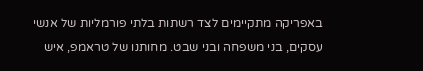באפריקה מתקיימים לצד רשתות בלתי פורמליות של אנשי עסקים, בני משפחה ובני שבט. מחותנו של טראמפ, איש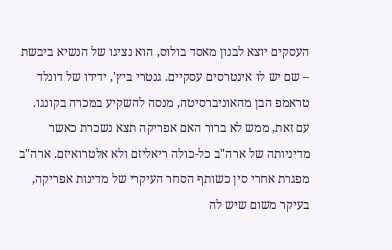העסקים יוצא לבנון מאסד בולוס, הוא נציגו של הנשיא ביבשת – שם יש לו אינטרסים עסקיים. גנטרי ביץ', ידידו של דונלד טראמפ הבן מהאוניברסיטה, מנסה להשקיע במכרה בקונגו.
עם זאת, ממש לא ברור האם אפריקה תצא נשכרת כאשר מדיניותה של ארה"ב כל-כולה ריאליזם ולא אלטרואיזם. ארה"ב מפגרת אחרי סין כשותף הסחר העיקרי של מדינות אפריקה, בעיקר משום שיש לה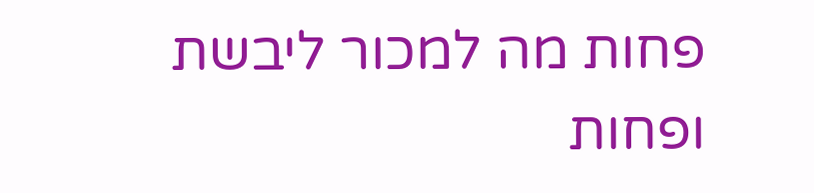פחות מה למכור ליבשת ופחות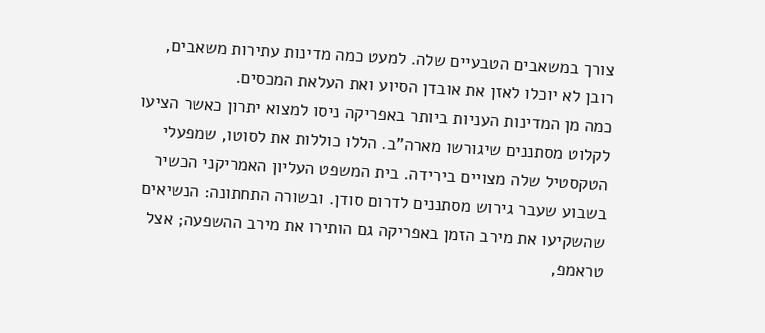צורך במשאבים הטבעיים שלה. למעט כמה מדינות עתירות משאבים, רובן לא יוכלו לאזן את אובדן הסיוע ואת העלאת המכסים.
כמה מן המדינות העניות ביותר באפריקה ניסו למצוא יתרון כאשר הציעו לקלוט מסתננים שיגורשו מארה"ב. הללו כוללות את לסוטו, שמפעלי הטקסטיל שלה מצויים בירידה. בית המשפט העליון האמריקני הכשיר בשבוע שעבר גירוש מסתננים לדרום סודן. ובשורה התחתונה: הנשיאים שהשקיעו את מירב הזמן באפריקה גם הותירו את מירב ההשפעה; אצל טראמפ,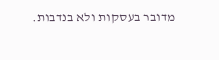מדובר בעסקות ולא בנדבות.